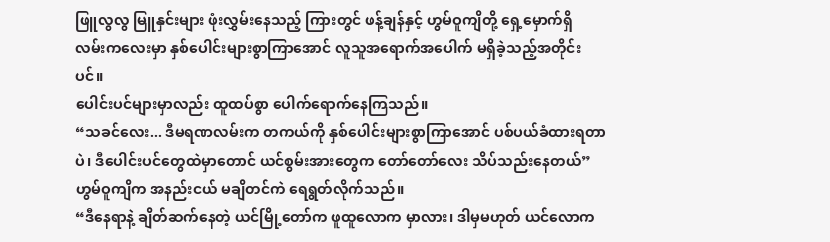ဖြူလွလွ မြူနှင်းများ ဖုံးလွှမ်းနေသည့် ကြားတွင် ဖန့်ချန်နှင့် ဟွမ်ဝူကျိတို့ ရှေ့မှောက်ရှိ လမ်းကလေးမှာ နှစ်ပေါင်းများစွာကြာအောင် လူသူအရောက်အပေါက် မရှိခဲ့သည့်အတိုင်းပင်။
ပေါင်းပင်များမှာလည်း ထူထပ်စွာ ပေါက်ရောက်နေကြသည်။
“သခင်လေး... ဒီမရဏလမ်းက တကယ်ကို နှစ်ပေါင်းများစွာကြာအောင် ပစ်ပယ်ခံထားရတာပဲ၊ ဒီပေါင်းပင်တွေထဲမှာတောင် ယင်စွမ်းအားတွေက တော်တော်လေး သိပ်သည်းနေတယ်”
ဟွမ်ဝူကျိက အနည်းငယ် မချိတင်ကဲ ရေရွတ်လိုက်သည်။
“ဒီနေရာနဲ့ ချိတ်ဆက်နေတဲ့ ယင်မြို့တော်က ဖူထူလောက မှာလား၊ ဒါမှမဟုတ် ယင်လောက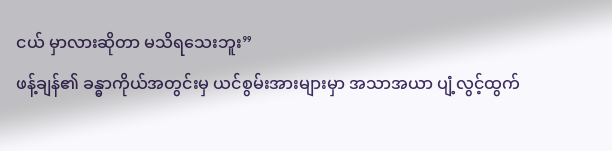ငယ် မှာလားဆိုတာ မသိရသေးဘူး”
ဖန့်ချန်၏ ခန္ဓာကိုယ်အတွင်းမှ ယင်စွမ်းအားများမှာ အသာအယာ ပျံ့လွင့်ထွက်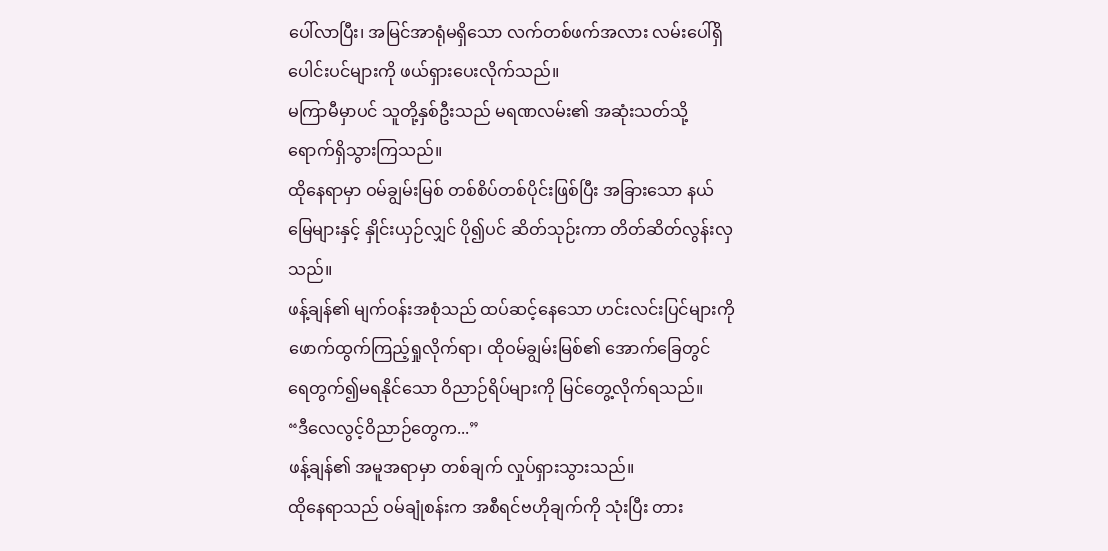ပေါ်လာပြီး၊ အမြင်အာရုံမရှိသော လက်တစ်ဖက်အလား လမ်းပေါ်ရှိ ပေါင်းပင်များကို ဖယ်ရှားပေးလိုက်သည်။
မကြာမီမှာပင် သူတို့နှစ်ဦးသည် မရဏလမ်း၏ အဆုံးသတ်သို့ ရောက်ရှိသွားကြသည်။
ထိုနေရာမှာ ဝမ်ချွမ်းမြစ် တစ်စိပ်တစ်ပိုင်းဖြစ်ပြီး အခြားသော နယ်မြေများနှင့် နှိုင်းယှဉ်လျှင် ပို၍ပင် ဆိတ်သုဉ်းကာ တိတ်ဆိတ်လွန်းလှသည်။
ဖန့်ချန်၏ မျက်ဝန်းအစုံသည် ထပ်ဆင့်နေသော ဟင်းလင်းပြင်များကို ဖောက်ထွက်ကြည့်ရှုလိုက်ရာ၊ ထိုဝမ်ချွမ်းမြစ်၏ အောက်ခြေတွင် ရေတွက်၍မရနိုင်သော ဝိညာဉ်ရိပ်များကို မြင်တွေ့လိုက်ရသည်။
“ဒီလေလွင့်ဝိညာဉ်တွေက...”
ဖန့်ချန်၏ အမူအရာမှာ တစ်ချက် လှုပ်ရှားသွားသည်။
ထိုနေရာသည် ဝမ်ချုံစန်းက အစီရင်ဗဟိုချက်ကို သုံးပြီး တား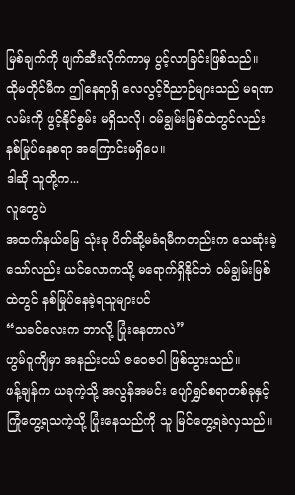မြစ်ချက်ကို ဖျက်ဆီးလိုက်ကာမှ ပွင့်လာခြင်းဖြစ်သည်။
ထိုမတိုင်မီက ဤနေရာရှိ လေလွင့်ဝိညာဉ်များသည် မရဏလမ်းကို ဖွင့်နိုင်စွမ်း မရှိသလို၊ ဝမ်ချွမ်းမြစ်ထဲတွင်လည်း နစ်မြုပ်နေစရာ အကြောင်းမရှိပေ။
ဒါဆို သူတို့က...
လူတွေပဲ
အထက်နယ်မြေ သုံးခု ပိတ်ဆို့မခံရမီကတည်းက သေဆုံးခဲ့သော်လည်း ယင်လောကသို့ မရောက်ရှိနိုင်ဘဲ ဝမ်ချွမ်းမြစ်ထဲတွင် နစ်မြုပ်နေခဲ့ရသူများပင်
“သခင်လေးက ဘာလို့ ပြုံးနေတာလဲ”
ဟွမ်ဝူကျိမှာ အနည်းငယ် ဇဝေဇဝါ ဖြစ်သွားသည်။
ဖန့်ချန်က ယခုကဲ့သို့ အလွန်အမင်း ပျော်ရွှင်စရာတစ်ခုနှင့် ကြုံတွေ့ရသကဲ့သို့ ပြုံးနေသည်ကို သူ မြင်တွေ့ရခဲလှသည်။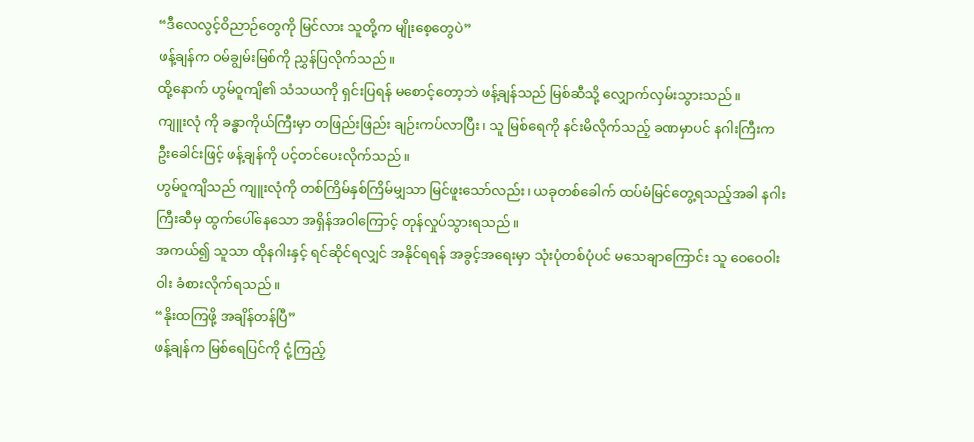“ဒီလေလွင့်ဝိညာဉ်တွေကို မြင်လား သူတို့က မျိုးစေ့တွေပဲ”
ဖန့်ချန်က ဝမ်ချွမ်းမြစ်ကို ညွှန်ပြလိုက်သည်။
ထို့နောက် ဟွမ်ဝူကျိ၏ သံသယကို ရှင်းပြရန် မစောင့်တော့ဘဲ ဖန့်ချန်သည် မြစ်ဆီသို့ လျှောက်လှမ်းသွားသည်။
ကျူးလုံ ကို ခန္ဓာကိုယ်ကြီးမှာ တဖြည်းဖြည်း ချဉ်းကပ်လာပြီး၊ သူ မြစ်ရေကို နင်းမိလိုက်သည့် ခဏမှာပင် နဂါးကြီးက ဦးခေါင်းဖြင့် ဖန့်ချန်ကို ပင့်တင်ပေးလိုက်သည်။
ဟွမ်ဝူကျိသည် ကျူးလုံကို တစ်ကြိမ်နှစ်ကြိမ်မျှသာ မြင်ဖူးသော်လည်း၊ ယခုတစ်ခေါက် ထပ်မံမြင်တွေ့ရသည့်အခါ နဂါးကြီးဆီမှ ထွက်ပေါ်နေသော အရှိန်အဝါကြောင့် တုန်လှုပ်သွားရသည်။
အကယ်၍ သူသာ ထိုနဂါးနှင့် ရင်ဆိုင်ရလျှင် အနိုင်ရရန် အခွင့်အရေးမှာ သုံးပုံတစ်ပုံပင် မသေချာကြောင်း သူ ဝေဝေဝါးဝါး ခံစားလိုက်ရသည်။
“နိုးထကြဖို့ အချိန်တန်ပြီ”
ဖန့်ချန်က မြစ်ရေပြင်ကို ငုံ့ကြည့်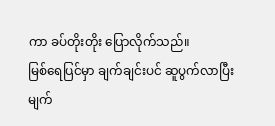ကာ ခပ်တိုးတိုး ပြောလိုက်သည်။
မြစ်ရေပြင်မှာ ချက်ချင်းပင် ဆူပွက်လာပြီး မျက်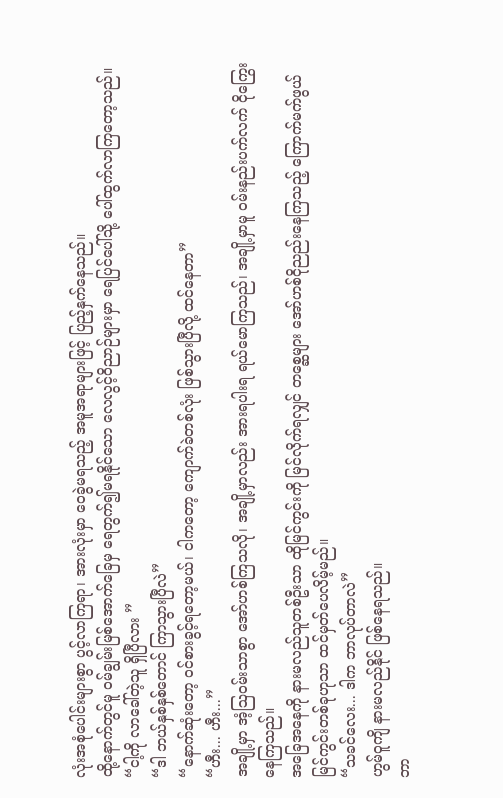လုံးအစုံပေါင်းများစွာ ပွင့်လာကြရာ၊ အားလုံးမှာ ဝေခွဲမရသည့် အမူအရာများဖြင့် ပြည့်နှက်နေသည်။
ထို့နောက်တွင်မူ ဝမ်ချွမ်းမြစ်အောက်ခြေမှ ရေတွက်၍မရနိုင်သော လေလွင့်ဝိညာဉ်များမှာ ရေပြင်ပေါ်သို့ ပေါ်ထွက်လာကြတော့သည်။
“ငါ့ကို လာခေါ်တဲ့သူ ရှိပြီလား ”
“ဒါ ဘယ်နှစ်နှစ်တောင် ကြာသွားပြီလဲ”
“နောက်ဆုံးတော့ ဝင်စားခွင့်ရတော့မယ်၊ ငါကတော့ ကျောက်ခဲတစ်လုံး ဖြစ်သွားပြီလို့ ထင်နေတာ”
“ဟီး... ဟီး...”
အချို့မှာ အံ့ဩဝမ်းသာစွာ အော်ဟစ်ကြသလို၊ အချို့မှာလည်း အားရပါးရ ရယ်မောကြသည်၊ အချို့မှာမူ ဝမ်းနည်းပက်လက် ငိုကြွေးနေကြသည်။
အခြေအနေကို နားမလည်သူတစ်ဦးသာ ထိုမြင်ကွင်းကို မြင်လိုက်ရလျှင် တစ္ဆေများ အော်ဟစ်ငိုညည်းနေကြသည့် ကြောက်မက်ဖွယ် မြင်ကွင်းတစ်ခုဟုသာ ထင်မှတ်ပေလိမ့်မည်။
“သခင်လေး... ဒါက ဘာလုပ်တာလဲ”
ဟွမ်ဝူကျိ နားမလည်နိုင် ဖြစ်နေရသည်။
ဘာ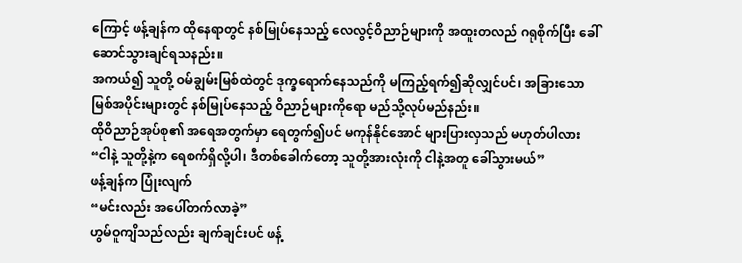ကြောင့် ဖန့်ချန်က ထိုနေရာတွင် နစ်မြုပ်နေသည့် လေလွင့်ဝိညာဉ်များကို အထူးတလည် ဂရုစိုက်ပြီး ခေါ်ဆောင်သွားချင်ရသနည်း။
အကယ်၍ သူတို့ ဝမ်ချွမ်းမြစ်ထဲတွင် ဒုက္ခရောက်နေသည်ကို မကြည့်ရက်၍ဆိုလျှင်ပင်၊ အခြားသော မြစ်အပိုင်းများတွင် နစ်မြုပ်နေသည့် ဝိညာဉ်များကိုရော မည်သို့လုပ်မည်နည်း။
ထိုဝိညာဉ်အုပ်စု၏ အရေအတွက်မှာ ရေတွက်၍ပင် မကုန်နိုင်အောင် များပြားလှသည် မဟုတ်ပါလား
“ငါနဲ့ သူတို့နဲ့က ရေစက်ရှိလို့ပါ၊ ဒီတစ်ခေါက်တော့ သူတို့အားလုံးကို ငါနဲ့အတူ ခေါ်သွားမယ်”
ဖန့်ချန်က ပြုံးလျက်
“မင်းလည်း အပေါ်တက်လာခဲ့”
ဟွမ်ဝူကျိသည်လည်း ချက်ချင်းပင် ဖန့်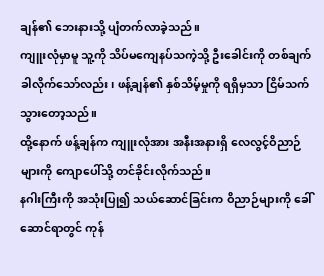ချန်၏ ဘေးနားသို့ ပျံတက်လာခဲ့သည်။
ကျူးလုံမှာမူ သူ့ကို သိပ်မကျေနပ်သကဲ့သို့ ဦးခေါင်းကို တစ်ချက်ခါလိုက်သော်လည်း၊ ဖန့်ချန်၏ နှစ်သိမ့်မှုကို ရရှိမှသာ ငြိမ်သက်သွားတော့သည်။
ထို့နောက် ဖန့်ချန်က ကျူးလုံအား အနီးအနားရှိ လေလွင့်ဝိညာဉ်များကို ကျောပေါ်သို့ တင်ခိုင်းလိုက်သည်။
နဂါးကြီးကို အသုံးပြု၍ သယ်ဆောင်ခြင်းက ဝိညာဉ်များကို ခေါ်ဆောင်ရာတွင် ကုန်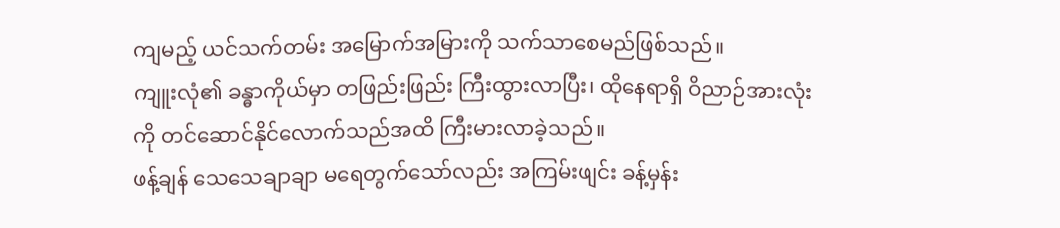ကျမည့် ယင်သက်တမ်း အမြောက်အမြားကို သက်သာစေမည်ဖြစ်သည်။
ကျူးလုံ၏ ခန္ဓာကိုယ်မှာ တဖြည်းဖြည်း ကြီးထွားလာပြီး၊ ထိုနေရာရှိ ဝိညာဉ်အားလုံးကို တင်ဆောင်နိုင်လောက်သည်အထိ ကြီးမားလာခဲ့သည်။
ဖန့်ချန် သေသေချာချာ မရေတွက်သော်လည်း အကြမ်းဖျင်း ခန့်မှန်း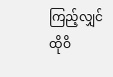ကြည့်လျှင် ထိုဝိ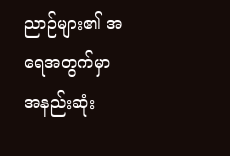ညာဉ်များ၏ အရေအတွက်မှာ အနည်းဆုံး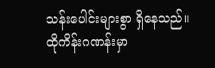သန်းပေါင်းများစွာ ရှိနေသည်။
ထိုကိန်းဂဏန်းမှာ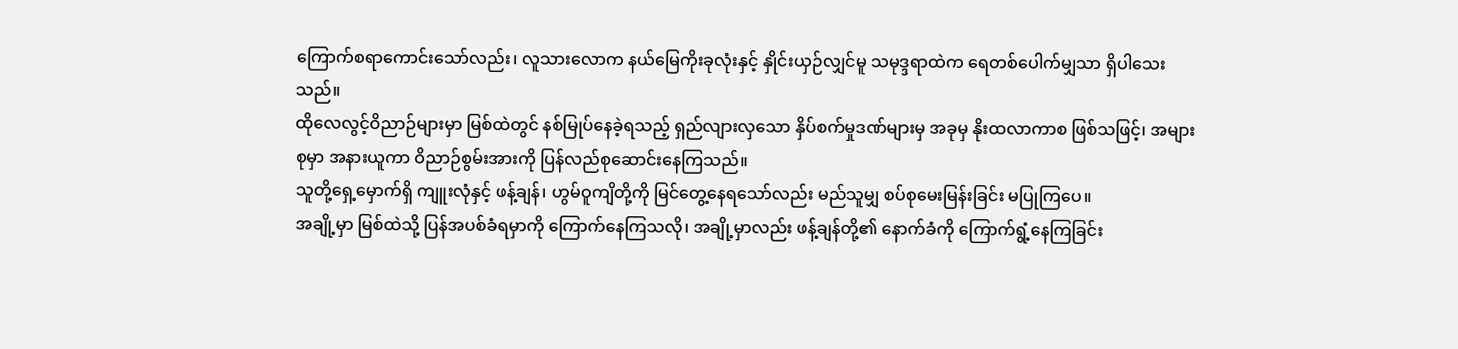ကြောက်စရာကောင်းသော်လည်း၊ လူသားလောက နယ်မြေကိုးခုလုံးနှင့် နှိုင်းယှဉ်လျှင်မူ သမုဒ္ဒရာထဲက ရေတစ်ပေါက်မျှသာ ရှိပါသေးသည်။
ထိုလေလွင့်ဝိညာဉ်များမှာ မြစ်ထဲတွင် နစ်မြုပ်နေခဲ့ရသည့် ရှည်လျားလှသော နှိပ်စက်မှုဒဏ်များမှ အခုမှ နိုးထလာကာစ ဖြစ်သဖြင့်၊ အများစုမှာ အနားယူကာ ဝိညာဉ်စွမ်းအားကို ပြန်လည်စုဆောင်းနေကြသည်။
သူတို့ရှေ့မှောက်ရှိ ကျူးလုံနှင့် ဖန့်ချန်၊ ဟွမ်ဝူကျိတို့ကို မြင်တွေ့နေရသော်လည်း မည်သူမျှ စပ်စုမေးမြန်းခြင်း မပြုကြပေ။
အချို့မှာ မြစ်ထဲသို့ ပြန်အပစ်ခံရမှာကို ကြောက်နေကြသလို၊ အချို့မှာလည်း ဖန့်ချန်တို့၏ နောက်ခံကို ကြောက်ရွံ့နေကြခြင်း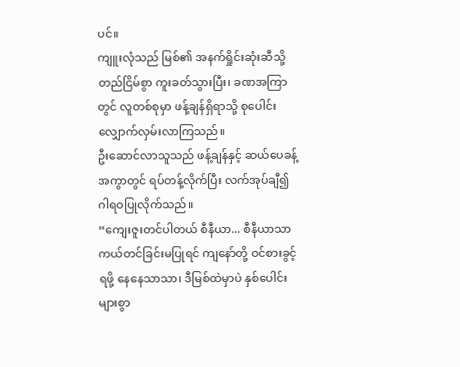ပင်။
ကျူးလုံသည် မြစ်၏ အနက်ရှိုင်းဆုံးဆီသို့ တည်ငြိမ်စွာ ကူးခတ်သွားပြီး၊ ခဏအကြာတွင် လူတစ်စုမှာ ဖန့်ချန်ရှိရာသို့ စုပေါင်းလျှောက်လှမ်းလာကြသည်။
ဦးဆောင်လာသူသည် ဖန့်ချန်နှင့် ဆယ်ပေခန့်အကွာတွင် ရပ်တန့်လိုက်ပြီး လက်အုပ်ချီ၍ ဂါရဝပြုလိုက်သည်။
“ကျေးဇူးတင်ပါတယ် စီနီယာ... စီနီယာသာ ကယ်တင်ခြင်းမပြုရင် ကျနော်တို့ ဝင်စားခွင့်ရဖို့ နေနေသာသာ၊ ဒီမြစ်ထဲမှာပဲ နှစ်ပေါင်းများစွာ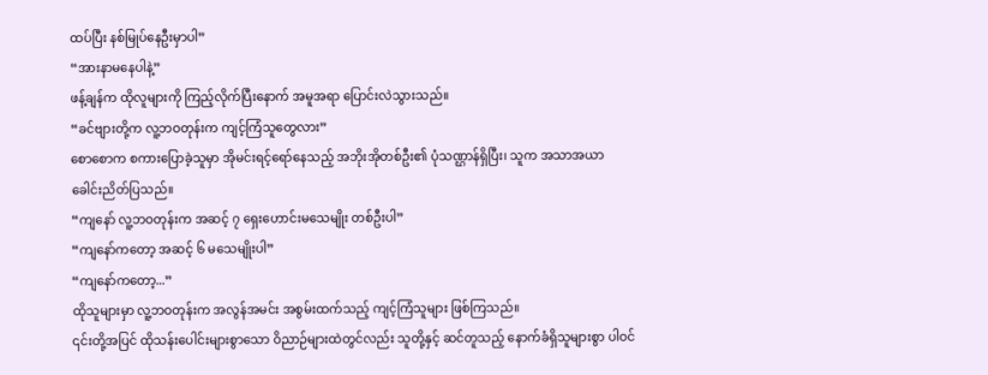ထပ်ပြီး နစ်မြုပ်နေဦးမှာပါ”
“အားနာမနေပါနဲ့”
ဖန့်ချန်က ထိုလူများကို ကြည့်လိုက်ပြီးနောက် အမူအရာ ပြောင်းလဲသွားသည်။
“ခင်ဗျားတို့က လူ့ဘဝတုန်းက ကျင့်ကြံသူတွေလား”
စောစောက စကားပြောခဲ့သူမှာ အိုမင်းရင့်ရော်နေသည့် အဘိုးအိုတစ်ဦး၏ ပုံသဏ္ဌာန်ရှိပြီး၊ သူက အသာအယာ ခေါင်းညိတ်ပြသည်။
“ကျနော် လူ့ဘဝတုန်းက အဆင့် ၇ ရှေးဟောင်းမသေမျိုး တစ်ဦးပါ”
“ကျနော်ကတော့ အဆင့် ၆ မသေမျိုးပါ”
“ကျနော်ကတော့...”
ထိုသူများမှာ လူ့ဘဝတုန်းက အလွန်အမင်း အစွမ်းထက်သည့် ကျင့်ကြံသူများ ဖြစ်ကြသည်။
၎င်းတို့အပြင် ထိုသန်းပေါင်းများစွာသော ဝိညာဉ်များထဲတွင်လည်း သူတို့နှင့် ဆင်တူသည့် နောက်ခံရှိသူများစွာ ပါဝင်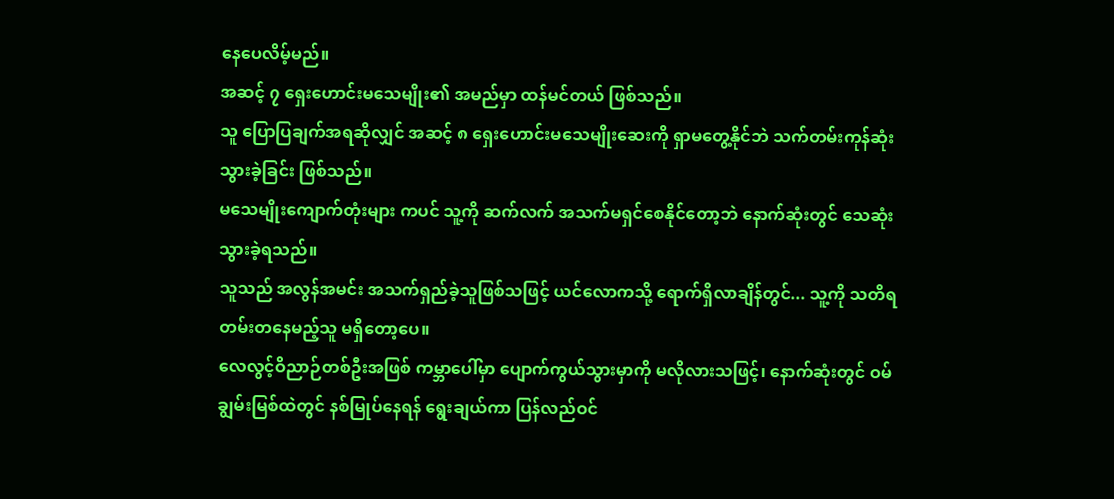နေပေလိမ့်မည်။
အဆင့် ၇ ရှေးဟောင်းမသေမျိုး၏ အမည်မှာ ထန်မင်တယ် ဖြစ်သည်။
သူ ပြောပြချက်အရဆိုလျှင် အဆင့် ၈ ရှေးဟောင်းမသေမျိုးဆေးကို ရှာမတွေ့နိုင်ဘဲ သက်တမ်းကုန်ဆုံးသွားခဲ့ခြင်း ဖြစ်သည်။
မသေမျိုးကျောက်တုံးများ ကပင် သူ့ကို ဆက်လက် အသက်မရှင်စေနိုင်တော့ဘဲ နောက်ဆုံးတွင် သေဆုံးသွားခဲ့ရသည်။
သူသည် အလွန်အမင်း အသက်ရှည်ခဲ့သူဖြစ်သဖြင့် ယင်လောကသို့ ရောက်ရှိလာချိန်တွင်... သူ့ကို သတိရတမ်းတနေမည့်သူ မရှိတော့ပေ။
လေလွင့်ဝိညာဉ်တစ်ဦးအဖြစ် ကမ္ဘာပေါ်မှာ ပျောက်ကွယ်သွားမှာကို မလိုလားသဖြင့်၊ နောက်ဆုံးတွင် ဝမ်ချွမ်းမြစ်ထဲတွင် နစ်မြုပ်နေရန် ရွေးချယ်ကာ ပြန်လည်ဝင်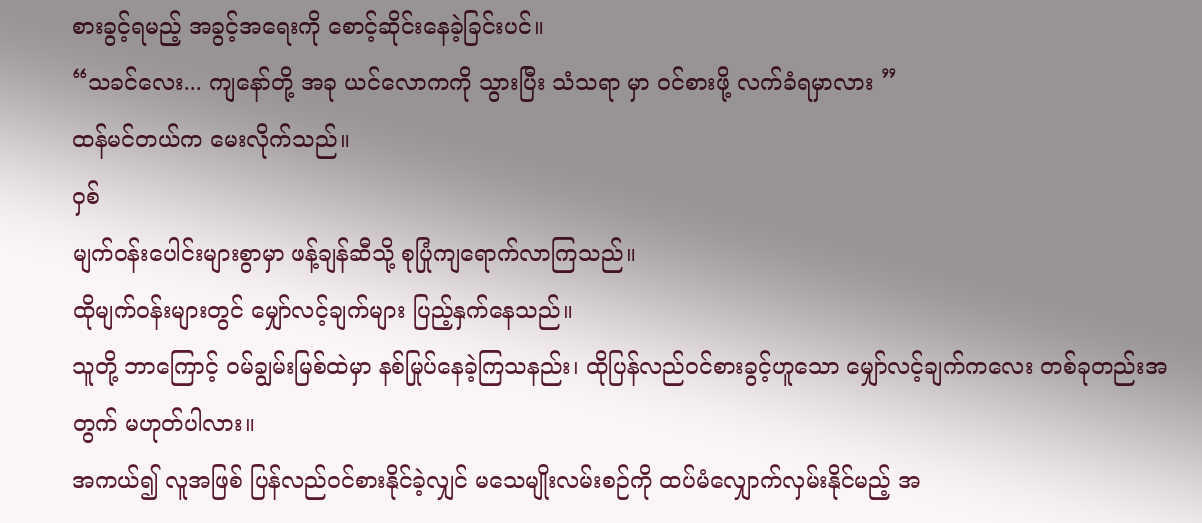စားခွင့်ရမည့် အခွင့်အရေးကို စောင့်ဆိုင်းနေခဲ့ခြင်းပင်။
“သခင်လေး... ကျနော်တို့ အခု ယင်လောကကို သွားပြီး သံသရာ မှာ ဝင်စားဖို့ လက်ခံရမှာလား ”
ထန်မင်တယ်က မေးလိုက်သည်။
ဝှစ်
မျက်ဝန်းပေါင်းများစွာမှာ ဖန့်ချန်ဆီသို့ စုပြုံကျရောက်လာကြသည်။
ထိုမျက်ဝန်းများတွင် မျှော်လင့်ချက်များ ပြည့်နှက်နေသည်။
သူတို့ ဘာကြောင့် ဝမ်ချွမ်းမြစ်ထဲမှာ နစ်မြုပ်နေခဲ့ကြသနည်း၊ ထိုပြန်လည်ဝင်စားခွင့်ဟူသော မျှော်လင့်ချက်ကလေး တစ်ခုတည်းအတွက် မဟုတ်ပါလား။
အကယ်၍ လူအဖြစ် ပြန်လည်ဝင်စားနိုင်ခဲ့လျှင် မသေမျိုးလမ်းစဉ်ကို ထပ်မံလျှောက်လှမ်းနိုင်မည့် အ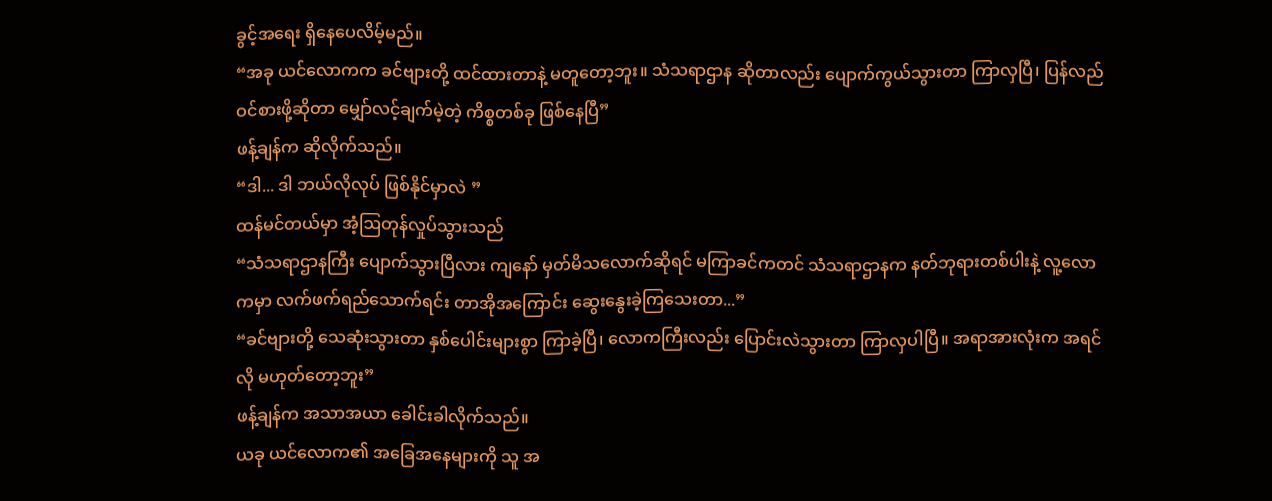ခွင့်အရေး ရှိနေပေလိမ့်မည်။
“အခု ယင်လောကက ခင်ဗျားတို့ ထင်ထားတာနဲ့ မတူတော့ဘူး။ သံသရာဌာန ဆိုတာလည်း ပျောက်ကွယ်သွားတာ ကြာလှပြီ၊ ပြန်လည်ဝင်စားဖို့ဆိုတာ မျှော်လင့်ချက်မဲ့တဲ့ ကိစ္စတစ်ခု ဖြစ်နေပြီ”
ဖန့်ချန်က ဆိုလိုက်သည်။
“ဒါ... ဒါ ဘယ်လိုလုပ် ဖြစ်နိုင်မှာလဲ ”
ထန်မင်တယ်မှာ အံ့ဩတုန်လှုပ်သွားသည်
“သံသရာဌာနကြီး ပျောက်သွားပြီလား ကျနော် မှတ်မိသလောက်ဆိုရင် မကြာခင်ကတင် သံသရာဌာနက နတ်ဘုရားတစ်ပါးနဲ့ လူ့လောကမှာ လက်ဖက်ရည်သောက်ရင်း တာအိုအကြောင်း ဆွေးနွေးခဲ့ကြသေးတာ...”
“ခင်ဗျားတို့ သေဆုံးသွားတာ နှစ်ပေါင်းများစွာ ကြာခဲ့ပြီ၊ လောကကြီးလည်း ပြောင်းလဲသွားတာ ကြာလှပါပြီ။ အရာအားလုံးက အရင်လို မဟုတ်တော့ဘူး”
ဖန့်ချန်က အသာအယာ ခေါင်းခါလိုက်သည်။
ယခု ယင်လောက၏ အခြေအနေများကို သူ အ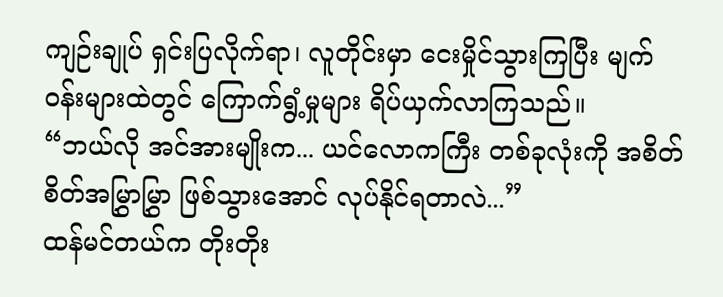ကျဉ်းချုပ် ရှင်းပြလိုက်ရာ၊ လူတိုင်းမှာ ငေးမှိုင်သွားကြပြီး မျက်ဝန်းများထဲတွင် ကြောက်ရွံ့မှုများ ရိပ်ယှက်လာကြသည်။
“ဘယ်လို အင်အားမျိုးက... ယင်လောကကြီး တစ်ခုလုံးကို အစိတ်စိတ်အမြွှာမြွှာ ဖြစ်သွားအောင် လုပ်နိုင်ရတာလဲ...”
ထန်မင်တယ်က တိုးတိုး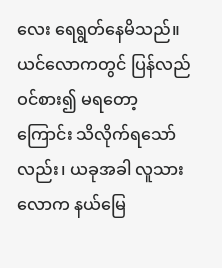လေး ရေရွတ်နေမိသည်။
ယင်လောကတွင် ပြန်လည်ဝင်စား၍ မရတော့ကြောင်း သိလိုက်ရသော်လည်း၊ ယခုအခါ လူသားလောက နယ်မြေ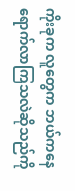ကိုးခုက လူတွေက ဘယ်ကနေ ရောက်လာကြသလဲဆိုသည်ကို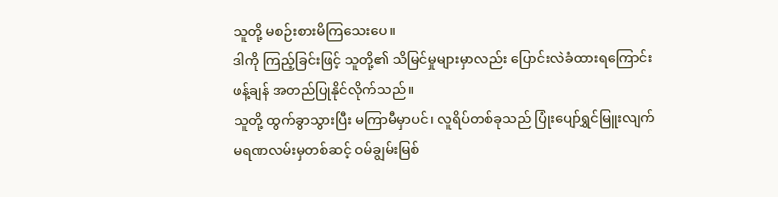သူတို့ မစဉ်းစားမိကြသေးပေ။
ဒါကို ကြည့်ခြင်းဖြင့် သူတို့၏ သိမြင်မှုများမှာလည်း ပြောင်းလဲခံထားရကြောင်း ဖန့်ချန် အတည်ပြုနိုင်လိုက်သည်။
သူတို့ ထွက်ခွာသွားပြီး မကြာမီမှာပင်၊ လူရိပ်တစ်ခုသည် ပြုံးပျော်ရွှင်မြူးလျက် မရဏလမ်းမှတစ်ဆင့် ဝမ်ချွမ်းမြစ်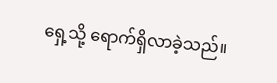ရှေ့သို့ ရောက်ရှိလာခဲ့သည်။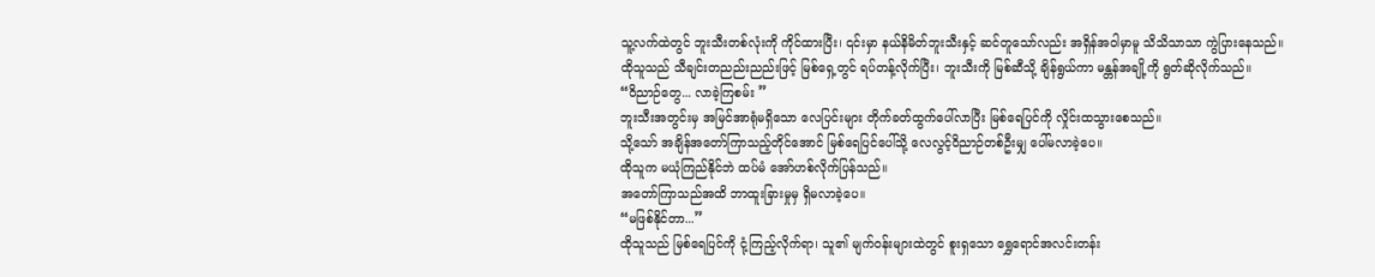သူ့လက်ထဲတွင် ဘူးသီးတစ်လုံးကို ကိုင်ထားပြီး၊ ၎င်းမှာ နယ်နိမိတ်ဘူးသီးနှင့် ဆင်တူသော်လည်း အရှိန်အဝါမှာမူ သိသိသာသာ ကွဲပြားနေသည်။
ထိုသူသည် သီချင်းတညည်းညည်းဖြင့် မြစ်ရှေ့တွင် ရပ်တန့်လိုက်ပြီး၊ ဘူးသီးကို မြစ်ဆီသို့ ချိန်ရွယ်ကာ မန္တန်အချို့ကို ရွတ်ဆိုလိုက်သည်။
“ဝိညာဉ်တွေ... လာခဲ့ကြစမ်း ”
ဘူးသီးအတွင်းမှ အမြင်အာရုံမရှိသော လေပြင်းများ တိုက်ခတ်ထွက်ပေါ်လာပြီး မြစ်ရေပြင်ကို လှိုင်းထသွားစေသည်။
သို့သော် အချိန်အတော်ကြာသည့်တိုင်အောင် မြစ်ရေပြင်ပေါ်သို့ လေလွင့်ဝိညာဉ်တစ်ဦးမျှ ပေါ်မလာခဲ့ပေ။
ထိုသူက မယုံကြည်နိုင်ဘဲ ထပ်မံ အော်ဟစ်လိုက်ပြန်သည်။
အတော်ကြာသည်အထိ ဘာထူးခြားမှုမှ ရှိမလာခဲ့ပေ။
“မဖြစ်နိုင်တာ...”
ထိုသူသည် မြစ်ရေပြင်ကို ငုံ့ကြည့်လိုက်ရာ၊ သူ၏ မျက်ဝန်းများထဲတွင် စူးရှသော ရွှေရောင်အလင်းတန်း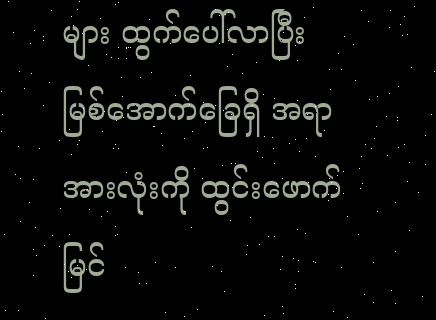များ ထွက်ပေါ်လာပြီး မြစ်အောက်ခြေရှိ အရာအားလုံးကို ထွင်းဖောက်မြင်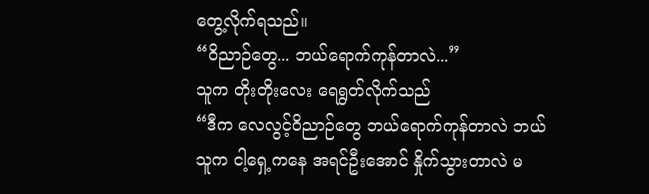တွေ့လိုက်ရသည်။
“ဝိညာဉ်တွေ... ဘယ်ရောက်ကုန်တာလဲ...”
သူက တိုးတိုးလေး ရေရွတ်လိုက်သည်
“ဒီက လေလွင့်ဝိညာဉ်တွေ ဘယ်ရောက်ကုန်တာလဲ ဘယ်သူက ငါ့ရှေ့ကနေ အရင်ဦးအောင် နှိုက်သွားတာလဲ မ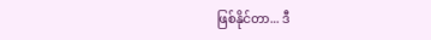ဖြစ်နိုင်တာ... ဒီ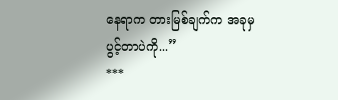နေရာက တားမြစ်ချက်က အခုမှ ပွင့်တာပဲကို...”
***